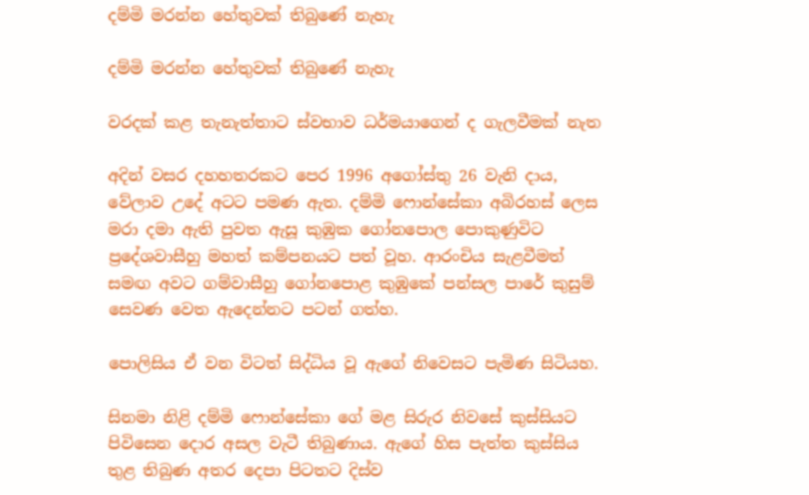දම්මි මරන්න හේතුවක් තිබුණේ නැහැ

දම්මි මරන්න හේතුවක් තිබුණේ නැහැ

වරදක් කළ තැනැත්තාට ස්වභාව ධර්මයාගෙන් ද ගැලවීමක් නැත

අදින් වසර දහහතරකට පෙර 1996 අගෝස්තු 26 වැනි දාය, වේලාව උදේ අටට පමණ ඇත. දම්මි ෆොන්සේකා අබිරහස් ලෙස මරා දමා ඇති පුවත ඇසූ කුඹුක ගෝනපොල පොකුණුවිට ප්‍රදේශවාසීහු මහත් කම්පනයට පත් වූහ. ආරංචිය සැළවීමත් සමඟ අවට ගම්වාසීහු ගෝනපොළ කුඹුකේ පන්සල පාරේ කුසුම් සෙවණ වෙත ඇදෙන්නට පටන් ගත්හ.

පොලිසිය ඒ වන විටත් සිද්ධිය වූ ඇගේ නිවෙසට පැමිණ සිටියහ.

සිනමා නිළි දම්මි ෆොන්සේකා ගේ මළ සිරුර නිවසේ කුස්සියට පිවිසෙන දොර අසල වැටී තිබුණාය. ඇගේ හිස පැත්ත කුස්සිය තුළ තිබුණ අතර දෙපා පිටතට දිස්ව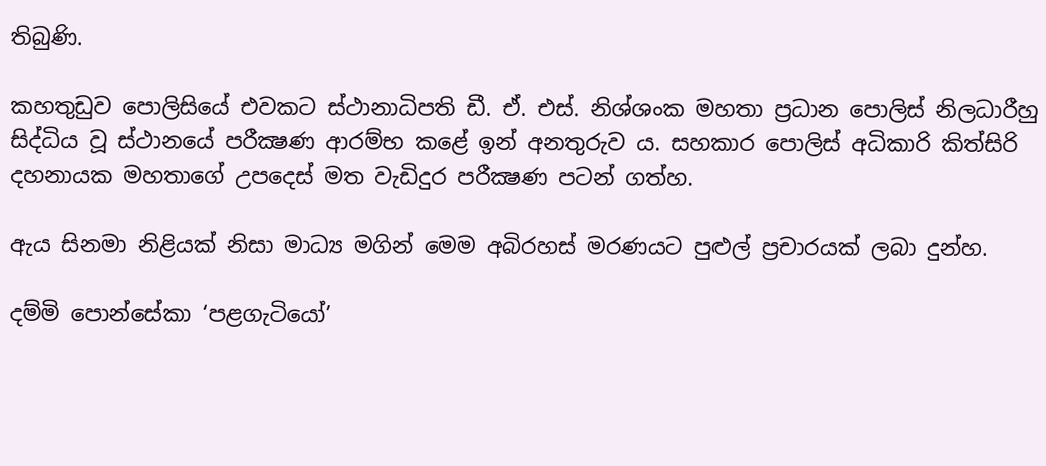තිබුණි.

කහතුඩුව පොලිසියේ එවකට ස්ථානාධිපති ඩී. ඒ. එස්. නිශ්ශංක මහතා ප්‍රධාන පොලිස් නිලධාරීහු සිද්ධිය වූ ස්ථානයේ පරීක්‍ෂණ ආරම්භ කළේ ඉන් අනතුරුව ය. සහකාර පොලිස් අධිකාරි කිත්සිරි දහනායක මහතාගේ උපදෙස් මත වැඩිදුර පරීක්‍ෂණ පටන් ගත්හ.

ඇය සිනමා නිළියක් නිසා මාධ්‍ය මගින් මෙම අබිරහස් මරණයට පුළුල් ප්‍රචාරයක් ලබා දුන්හ.

දම්මි පොන්සේකා ‘පළගැටියෝ’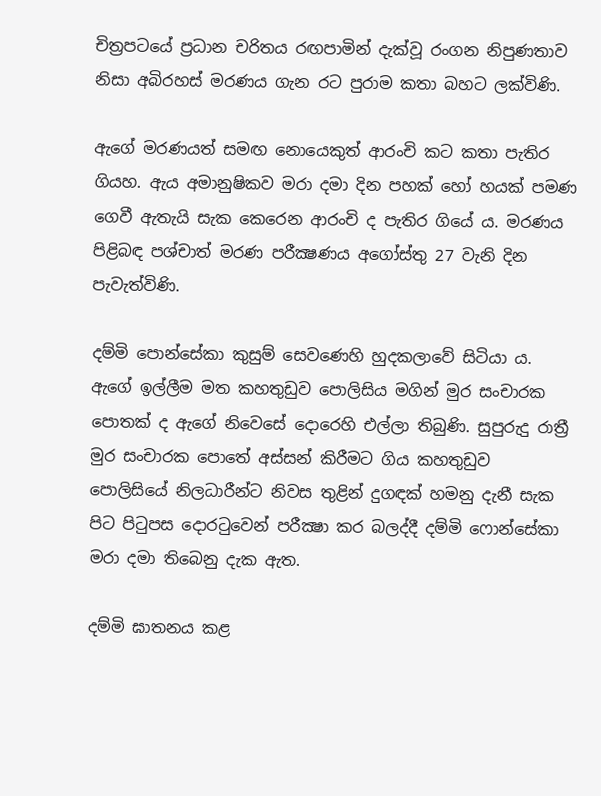චිත්‍රපටයේ ප්‍රධාන චරිතය රඟපාමින් දැක්වූ රංගන නිපුණතාව නිසා අබිරහස් මරණය ගැන රට පුරාම කතා බහට ලක්විණි.

ඇගේ මරණයත් සමඟ නොයෙකුත් ආරංචි කට කතා පැතිර ගියහ. ඇය අමානුෂිකව මරා දමා දින පහක් හෝ හයක් පමණ ගෙවී ඇතැයි සැක කෙරෙන ආරංචි ද පැතිර ගියේ ය. මරණය පිළිබඳ පශ්චාත් මරණ පරීක්‍ෂණය අගෝස්තු 27 වැනි දින පැවැත්විණි.

දම්මි පොන්සේකා කුසුම් සෙවණෙහි හුදකලාවේ සිටියා ය. ඇගේ ඉල්ලීම මත කහතුඩුව පොලිසිය මගින් මුර සංචාරක පොතක් ද ඇගේ නිවෙසේ දොරෙහි එල්ලා තිබුණි. සුපුරුදු රාත්‍රී මුර සංචාරක පොතේ අස්සන් කිරීමට ගිය කහතුඩුව පොලිසියේ නිලධාරීන්ට නිවස තුළින් දුගඳක් හමනු දැනී සැක පිට පිටුපස දොරටුවෙන් පරීක්‍ෂා කර බලද්දී දම්මි ෆොන්සේකා මරා දමා තිබෙනු දැක ඇත.

දම්මි ඝාතනය කළ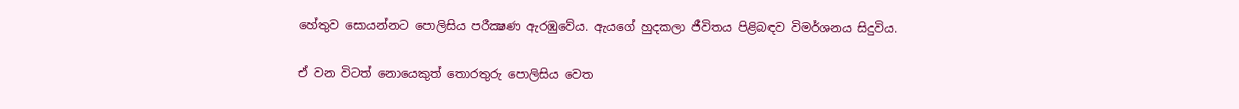හේතුව සොයන්නට පොලිසිය පරීක්‍ෂණ ඇරඹුවේය. ඇයගේ හුදකලා ජීවිතය පිළිබඳව විමර්ශනය සිදුවිය.

ඒ වන විටත් නොයෙකුත් තොරතුරු පොලිසිය වෙත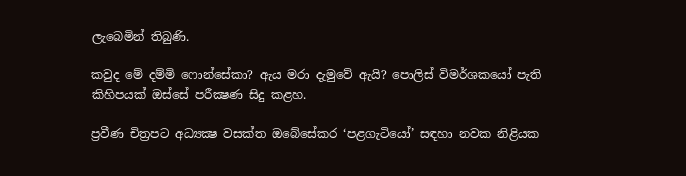ලැබෙමින් තිබුණි.

කවුද මේ දම්මි ෆොන්සේකා? ඇය මරා දැමුවේ ඇයි? පොලිස් විමර්ශකයෝ පැති කිහිපයක් ඔස්සේ පරීක්‍ෂණ සිදු කළහ.

ප්‍රවීණ චිත්‍රපට අධ්‍යක්‍ෂ වසක්ත ඔබේසේකර ‘පළගැටියෝ’ සඳහා නවක නිළියක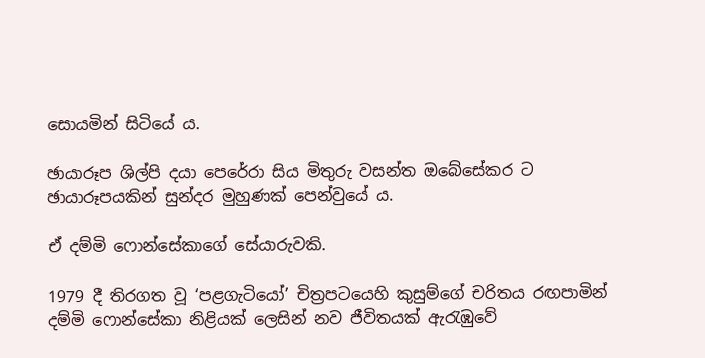සොයමින් සිටියේ ය.

ඡායාරූප ශිල්පි දයා පෙරේරා සිය මිතුරු වසන්ත ඔබේසේකර ට ඡායාරූපයකින් සුන්දර මුහුණක් පෙන්වුයේ ය.

ඒ දම්මි ෆොන්සේකාගේ සේයාරුවකි.

1979 දී තිරගත වූ ‘පළගැටියෝ’ චිත්‍රපටයෙහි කුසුම්ගේ චරිතය රඟපාමින් දම්මි ෆොන්සේකා නිළියක් ලෙසින් නව ජීවිතයක් ඇරැඹුවේ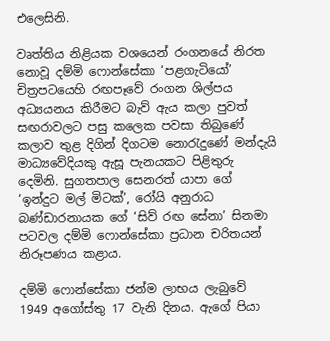එලෙසිනි.

වෘත්තිය නිළියක වශයෙන් රංගනයේ නිරත නොවූ දම්මි ෆොන්සේකා ‘පළගැටියෝ’ චිත්‍රපටයෙහි රඟපෑවේ රංගන ශිල්පය අධ්‍යයනය කිරීමට බැව් ඇය කලා පුවත් සඟරාවලට පසු කලෙක පවසා තිබුණේ කලාව තුළ දිගින් දිගටම නොරැදුණේ මන්දැයි මාධ්‍යවේදියකු ඇසූ පැනයකට පිළිතුරු දෙමිනි. සුගතපාල සෙනරත් යාපා ගේ ‘ඉන්දුට මල් මිටක්’, රෝයි අනුරාධ බණ්ඩාරනායක ගේ ‘සිව් රඟ සේනා’ සිනමා පටවල දම්මි ෆොන්සේකා ප්‍රධාන චරිතයන් නිරූපණය කළාය.

දම්මි ෆොන්සේකා ජන්ම ලාභය ලැබුවේ 1949 අගෝස්තු 17 වැනි දිනය. ඇගේ පියා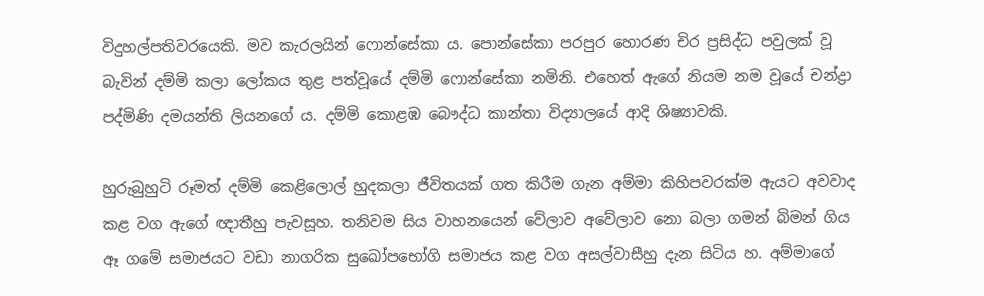විදුහල්පතිවරයෙකි. මව කැරලයින් ෆොන්සේකා ය. පොන්සේකා පරපුර හොරණ චිර ප්‍රසිද්ධ පවුලක් වූ බැවින් දම්මි කලා ලෝකය තුළ පත්වූයේ දම්මි ෆොන්සේකා නමිනි. එහෙත් ඇගේ නියම නම වූයේ චන්ද්‍රා පද්මිණි දමයන්ති ලියනගේ ය. දම්මි කොළඹ බෞද්ධ කාන්තා විද්‍යාලයේ ආදි ශිෂ්‍යාවකි.

හුරුබුහුටි රූමත් දම්මි කෙළිලොල් හුදකලා ජීවිතයක් ගත කිරීම ගැන අම්මා කිහිපවරක්ම ඇයට අවවාද කළ වග ඇගේ ඥාතීහු පැවසූහ. තනිවම සිය වාහනයෙන් වේලාව අවේලාව නො බලා ගමන් බිමන් ගිය ඈ ගමේ සමාජයට වඩා නාගරික සුඛෝපභෝගි සමාජය කළ වග අසල්වාසීහු දැන සිටිය හ. අම්මාගේ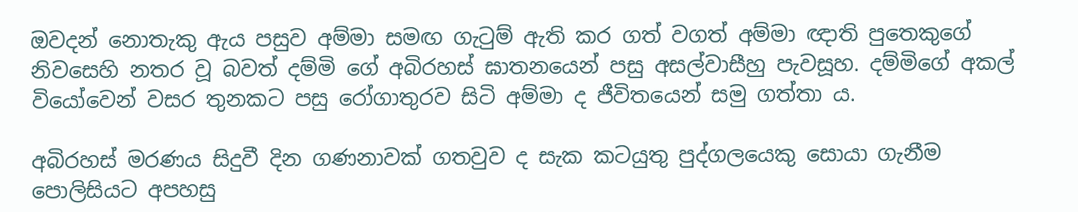ඔවදන් නොතැකු ඇය පසුව අම්මා සමඟ ගැටුම් ඇති කර ගත් වගත් අම්මා ඥාති පුතෙකුගේ නිවසෙහි නතර වූ බවත් දම්මි ගේ අබිරහස් ඝාතනයෙන් පසු අසල්වාසීහු පැවසූහ. දම්මිගේ අකල් වියෝවෙන් වසර තුනකට පසු රෝගාතුරව සිටි අම්මා ද ජීවිතයෙන් සමු ගත්තා ය.

අබිරහස් මරණය සිදුවී දින ගණනාවක් ගතවුව ද සැක කටයුතු පුද්ගලයෙකු සොයා ගැනීම පොලිසියට අපහසු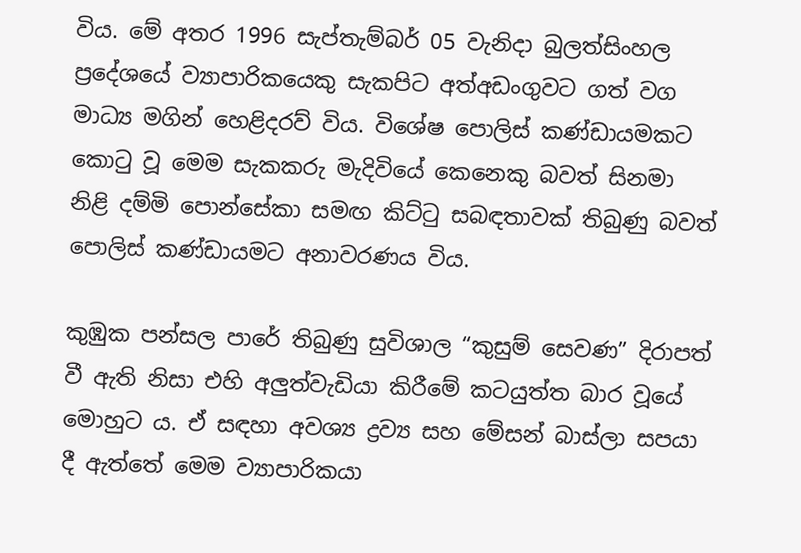විය. මේ අතර 1996 සැප්තැම්බර් 05 වැනිදා බුලත්සිංහල ප්‍රදේශයේ ව්‍යාපාරිකයෙකු සැකපිට අත්අඩංගුවට ගත් වග මාධ්‍ය මගින් හෙළිදරව් විය. විශේෂ පොලිස් කණ්ඩායමකට කොටු වූ මෙම සැකකරු මැදිවියේ කෙනෙකු බවත් සිනමා නිළි දම්මි පොන්සේකා සමඟ කිට්ටු සබඳතාවක් තිබුණු බවත් පොලිස් කණ්ඩායමට අනාවරණය විය.

කුඹුක පන්සල පාරේ තිබුණු සුවිශාල “කුසුම් සෙවණ” දිරාපත් වී ඇති නිසා එහි අලුත්වැඩියා කිරීමේ කටයුත්ත බාර වූයේ මොහුට ය. ඒ සඳහා අවශ්‍ය ද්‍රව්‍ය සහ මේසන් බාස්ලා සපයා දී ඇත්තේ මෙම ව්‍යාපාරිකයා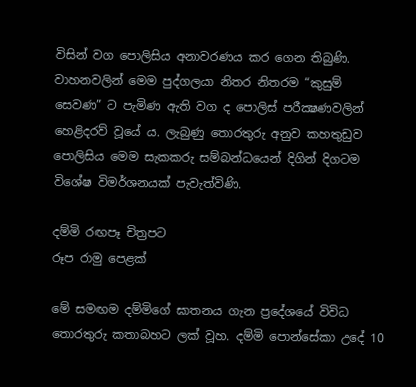විසින් වග පොලිසිය අනාවරණය කර ගෙන තිබුණි. වාහනවලින් මෙම පුද්ගලයා නිතර නිතරම “කුසුම් සෙවණ” ට පැමිණ ඇති වග ද පොලිස් පරීක්‍ෂණවලින් හෙළිදරව් වූයේ ය. ලැබුණු තොරතුරු අනුව කහතුඩුව පොලිසිය මෙම සැකකරු සම්බන්ධයෙන් දිගින් දිගටම විශේෂ විමර්ශනයක් පැවැත්විණි.

දම්මි රඟපෑ චිත්‍රපට
රූප රාමු පෙළක්

මේ සමඟම දම්මිගේ ඝාතනය ගැන ප්‍රදේශයේ විවිධ තොරතුරු කතාබහට ලක් වූහ. දම්මි පොන්සේකා උදේ 10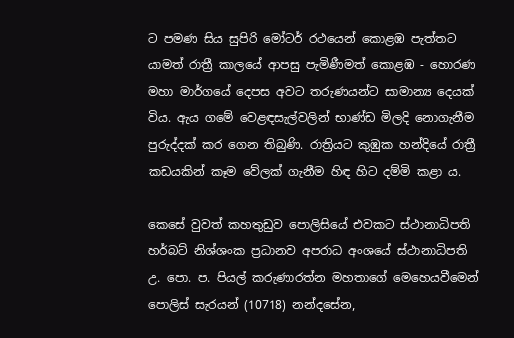ට පමණ සිය සුපිරි මෝටර් රථයෙන් කොළඹ පැත්තට යාමත් රාත්‍රී කාලයේ ආපසු පැමිණීමත් කොළඹ - හොරණ මහා මාර්ගයේ දෙපස අවට තරුණයන්ට සාමාන්‍ය දෙයක් විය. ඇය ගමේ වෙළඳසැල්වලින් භාණ්ඩ මිලදි නොගැනීම පුරුද්දක් කර ගෙන තිබුණි. රාත්‍රියට කුඹුක හන්දියේ රාත්‍රී කඩයකින් කෑම වේලක් ගැනීම හිඳ හිට දම්මි කළා ය.

කෙසේ වුවත් කහතුඩුව පොලිසියේ එවකට ස්ථානාධිපති හර්බට් නිශ්ශංක ප්‍රධානව අපරාධ අංශයේ ස්ථානාධිපති උ. පො. ප. පියල් කරුණාරත්න මහතාගේ මෙහෙයවීමෙන් පොලිස් සැරයන් (10718) නන්දසේන,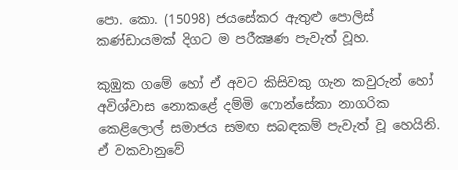පො. කො. (15098) ජයසේකර ඇතුළු පොලිස් කණ්ඩායමක් දිගට ම පරීක්‍ෂණ පැවැත් වූහ.

කුඹුක ගමේ හෝ ඒ අවට කිසිවකු ගැන කවුරුන් හෝ අවිශ්වාස නොකළේ දම්මි ෆොන්සේකා නාගරික කෙළිලොල් සමාජය සමඟ සබඳකම් පැවැත් වූ හෙයිනි. ඒ වකවානුවේ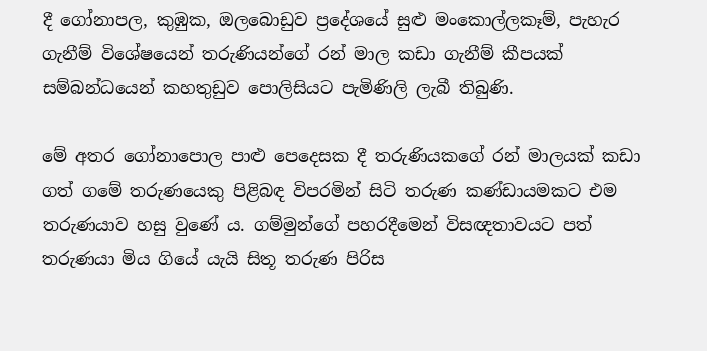දී ගෝනාපල, කුඹුක, ඔලබොඩුව ප්‍රදේශයේ සුළු මංකොල්ලකෑම්, පැහැර ගැනීම් විශේෂයෙන් තරුණියන්ගේ රන් මාල කඩා ගැනීම් කීපයක් සම්බන්ධයෙන් කහතුඩුව පොලිසියට පැමිණිලි ලැබී තිබුණි.

මේ අතර ගෝනාපොල පාළු පෙදෙසක දී තරුණියකගේ රන් මාලයක් කඩා ගත් ගමේ තරුණයෙකු පිළිබඳ විපරමින් සිටි තරුණ කණ්ඩායමකට එම තරුණයාව හසු වුණේ ය. ගම්මුන්ගේ පහරදීමෙන් විසඥතාවයට පත් තරුණයා මිය ගියේ යැයි සිතූ තරුණ පිරිස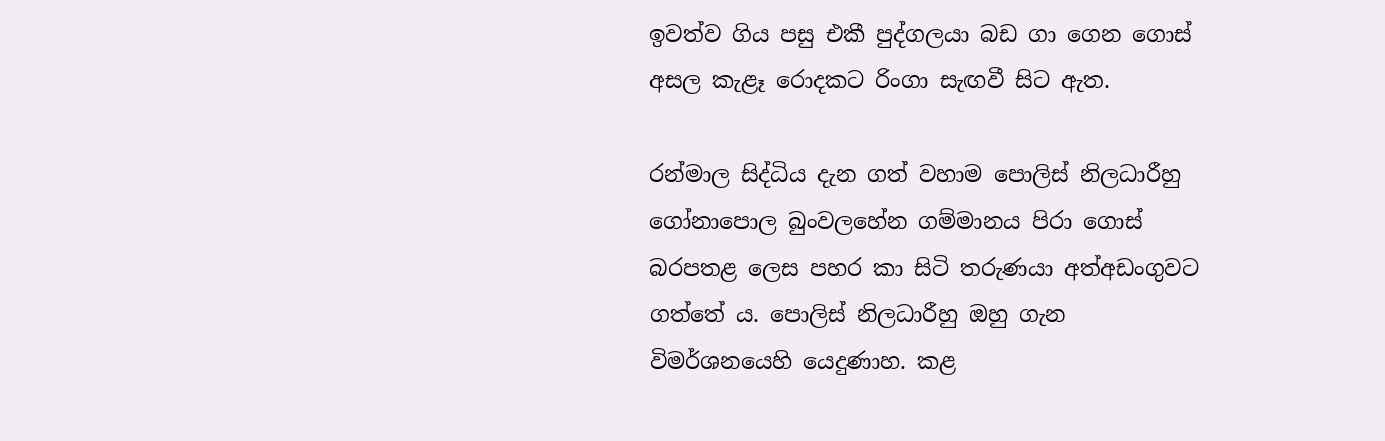ඉවත්ව ගිය පසු එකී පුද්ගලයා බඩ ගා ගෙන ගොස් අසල කැළෑ රොදකට රිංගා සැඟවී සිට ඇත.

රන්මාල සිද්ධිය දැන ගත් වහාම පොලිස් නිලධාරීහු ගෝනාපොල බුංවලහේන ගම්මානය පිරා ගොස් බරපතළ ලෙස පහර කා සිටි තරුණයා අත්අඩංගුවට ගත්තේ ය. පොලිස් නිලධාරීහු ඔහු ගැන විමර්ශනයෙහි යෙදුණාහ. කළ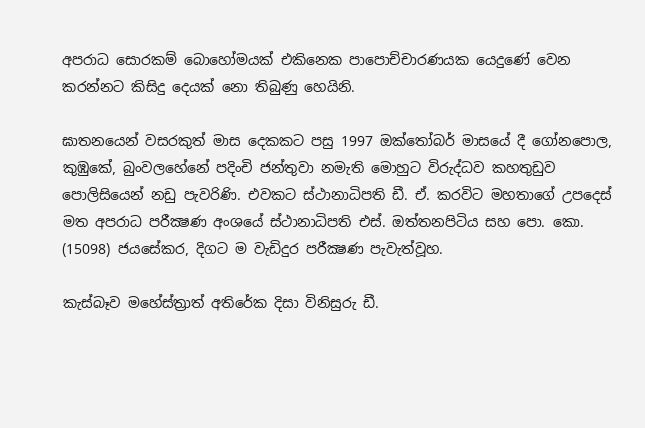අපරාධ සොරකම් බොහෝමයක් එකිනෙක පාපොච්චාරණයක යෙදුණේ වෙන කරන්නට කිසිදු දෙයක් නො තිබුණු හෙයිනි.

ඝාතනයෙන් වසරකුත් මාස දෙකකට පසු 1997 ඔක්තෝබර් මාසයේ දී ගෝනපොල, කුඹුකේ, බුංවලහේනේ පදිංචි ජන්තුවා නමැති මොහුට විරුද්ධව කහතුඩුව පොලිසියෙන් නඩු පැවරිණි. එවකට ස්ථානාධිපති ඩී. ඒ. කරවිට මහතාගේ උපදෙස් මත අපරාධ පරීක්‍ෂණ අංශයේ ස්ථානාධිපති එස්. ඔත්තනපිටිය සහ පො. කො. (15098) ජයසේකර, දිගට ම වැඩිදුර පරීක්‍ෂණ පැවැත්වූහ.

කැස්බෑව මහේස්ත්‍රාත් අතිරේක දිසා විනිසුරු ඩී.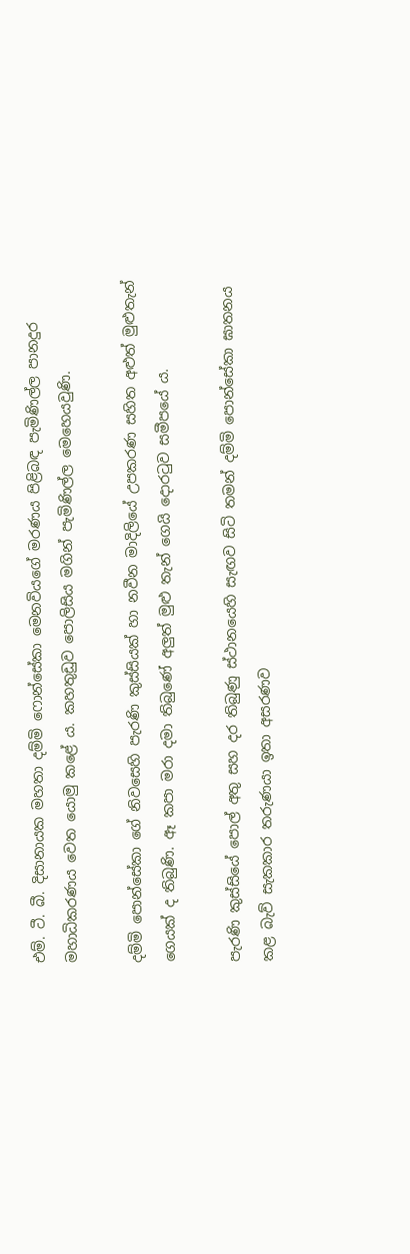එම්. ටී. බී. දිසානායක මහතා දම්මි ෆොන්සේකා මෙනවියගේ මරණය පිළිබඳ පැමිණිල්ල පානදුර මහාධිකරණය වෙත යොමු කළේ ය. කහතුඩුව පොලිසිය මගින් පැමිණිල්ල මෙහෙයවුණි.

දම්මි පොන්සේකා ගේ නිවසෙහි පැරණි කුස්සියක් හා නවීන මාදිලියේ උපකරණ සහිත අළුත් මුළුතැන් ගෙයක් ද තිබුණි. ඈ කපා මරා දමා තිබුණේ අලුත් මුළු තැන් ගෙයි දොරටුව සමීපයේ ය.

පැරණි කුස්සියේ පොල් අතු සහ දර තිබුණු ස්ථානයෙහි සැඟව සිටි තමන් දම්මි පොන්සේකා ඝාතනය කළ බැව් සැකකාර තරුණයා ඉතා අසරණව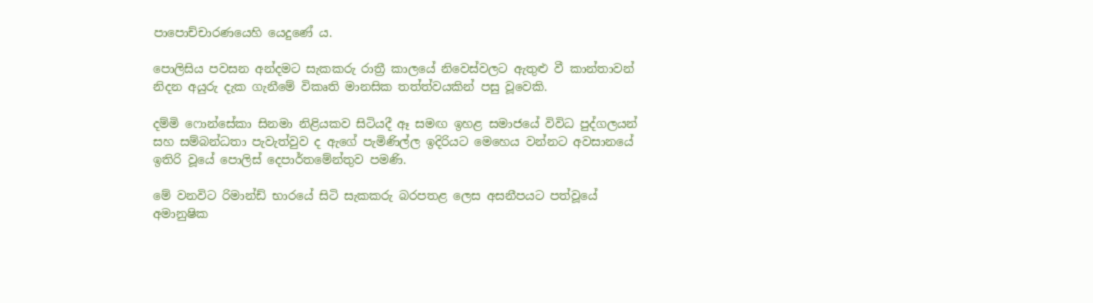පාපොච්චාරණයෙහි යෙදුණේ ය.

පොලිසිය පවසන අන්දමට සැකකරු රාත්‍රී කාලයේ නිවෙස්වලට ඇතුළු වී කාන්තාවන් නිදන අයුරු දැක ගැනීමේ විකෘති මානසික තත්ත්වයකින් පසු වූවෙකි.

දම්මි ෆොන්සේකා සිනමා නිළියකව සිටියදී ඈ සමඟ ඉහළ සමාජයේ විවිධ පුද්ගලයන් සහ සම්බන්ධතා පැවැත්වුව ද ඇගේ පැමිණිල්ල ඉදිරියට මෙහෙය වන්නට අවසානයේ ඉතිරි වූයේ පොලිස් දෙපාර්තමේන්තුව පමණි.

මේ වනවිට රිමාන්ඩ් භාරයේ සිටි සැකකරු බරපතළ ලෙස අසනීපයට පත්වූයේ අමානුෂික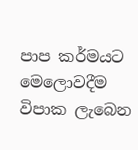පාප කර්මයට මෙලොවදීම විපාක ලැබෙන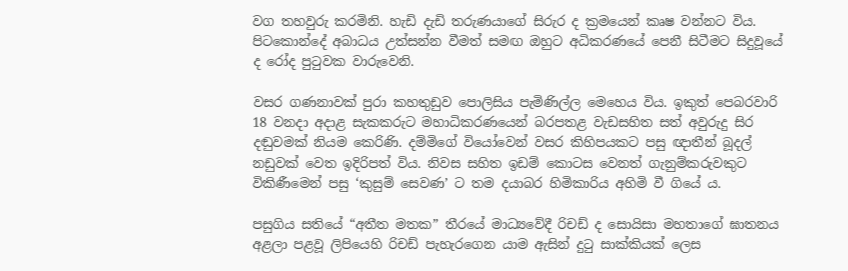වග තහවුරු කරමිනි. හැඩි දැඩි තරුණයාගේ සිරුර ද ක්‍රමයෙන් කෘෂ වන්නට විය. පිටකොන්දේ අබාධය උත්සන්න වීමත් සමඟ ඔහුට අධිකරණයේ පෙනී සිටීමට සිදුවූයේ ද රෝද පුටුවක වාරුවෙනි.

වසර ගණනාවක් පුරා කහතුඩුව පොලිසිය පැමිණිල්ල මෙහෙය විය. ඉකුත් පෙබරවාරි 18 වනදා අදාළ සැකකරුට මහාධිකරණයෙන් බරපතළ වැඩසහිත සත් අවුරුදු සිර දඬුවමක් නියම කෙරිණි. දම්මිගේ වියෝවෙන් වසර කිහිපයකට පසු ඥාතීන් බූදල් නඩුවක් වෙත ඉදිරිපත් විය. නිවස සහිත ඉඩම් කොටස වෙනත් ගැනුම්කරුවකුට විකිණීමෙන් පසු ‘කුසුම් සෙවණ’ ට තම දයාබර හිමිකාරිය අහිමි වී ගියේ ය.

පසුගිය සතියේ “අතීත මතක” තීරයේ මාධ්‍යවේදී රිචඩ් ද සොයිසා මහතාගේ ඝාතනය අළලා පළවූ ලිපියෙහි රිචඩ් පැහැරගෙන යාම ඇසින් දුටු සාක්කියක් ලෙස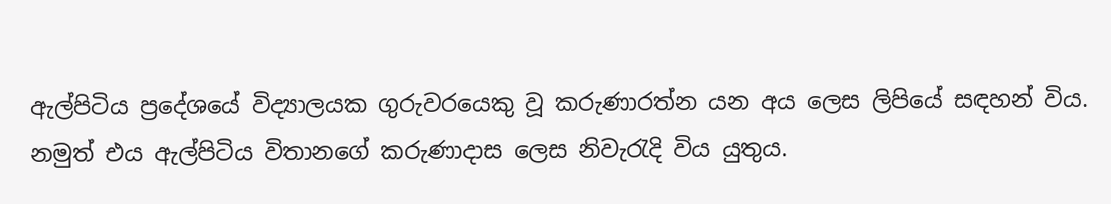ඇල්පිටිය ප්‍රදේශයේ විද්‍යාලයක ගුරුවරයෙකු වූ කරුණාරත්න යන අය ලෙස ලිපියේ සඳහන් විය. නමුත් එය ඇල්පිටිය විතානගේ කරුණාදාස ලෙස නිවැරැදි විය යුතුය.